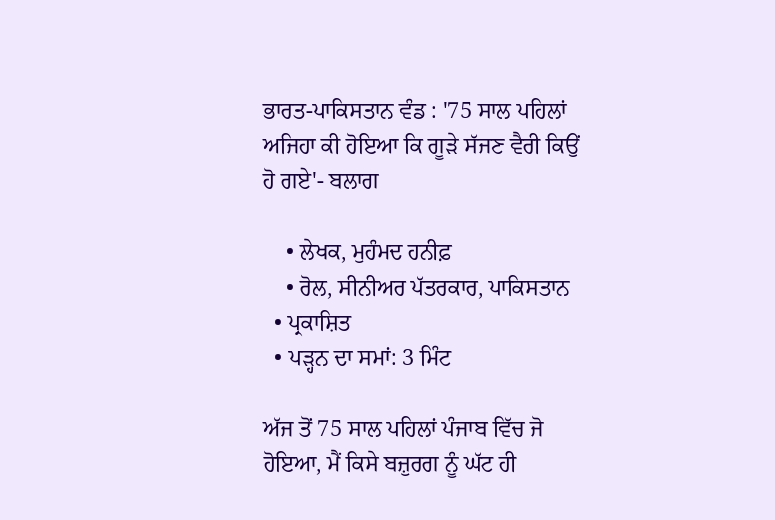ਭਾਰਤ-ਪਾਕਿਸਤਾਨ ਵੰਡ : '75 ਸਾਲ ਪਹਿਲਾਂ ਅਜਿਹਾ ਕੀ ਹੋਇਆ ਕਿ ਗੂੜੇ ਸੱਜਣ ਵੈਰੀ ਕਿਉਂ ਹੋ ਗਏ'- ਬਲਾਗ

    • ਲੇਖਕ, ਮੁਹੰਮਦ ਹਨੀਫ਼
    • ਰੋਲ, ਸੀਨੀਅਰ ਪੱਤਰਕਾਰ, ਪਾਕਿਸਤਾਨ
  • ਪ੍ਰਕਾਸ਼ਿਤ
  • ਪੜ੍ਹਨ ਦਾ ਸਮਾਂ: 3 ਮਿੰਟ

ਅੱਜ ਤੋਂ 75 ਸਾਲ ਪਹਿਲਾਂ ਪੰਜਾਬ ਵਿੱਚ ਜੋ ਹੋਇਆ, ਮੈਂ ਕਿਸੇ ਬਜ਼ੁਰਗ ਨੂੰ ਘੱਟ ਹੀ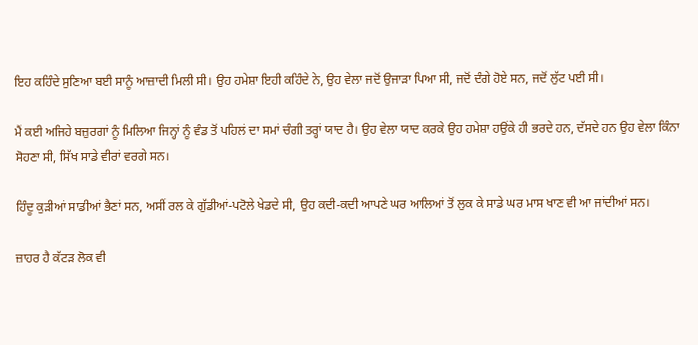ਇਹ ਕਹਿੰਦੇ ਸੁਣਿਆ ਬਈ ਸਾਨੂੰ ਆਜ਼ਾਦੀ ਮਿਲੀ ਸੀ। ਉਹ ਹਮੇਸ਼ਾ ਇਹੀ ਕਹਿੰਦੇ ਨੇ, ਉਹ ਵੇਲਾ ਜਦੋਂ ਉਜਾੜਾ ਪਿਆ ਸੀ, ਜਦੋਂ ਦੰਗੇ ਹੋਏ ਸਨ, ਜਦੋਂ ਲੁੱਟ ਪਈ ਸੀ।

ਮੈਂ ਕਈ ਅਜਿਹੇ ਬਜ਼ੁਰਗਾਂ ਨੂੰ ਮਿਲਿਆ ਜਿਨ੍ਹਾਂ ਨੂੰ ਵੰਡ ਤੋਂ ਪਹਿਲਂ ਦਾ ਸਮਾਂ ਚੰਗੀ ਤਰ੍ਹਾਂ ਯਾਦ ਹੈ। ਉਹ ਵੇਲਾ ਯਾਦ ਕਰਕੇ ਉਹ ਹਮੇਸ਼ਾ ਹਉਂਕੇ ਹੀ ਭਰਦੇ ਹਨ, ਦੱਸਦੇ ਹਨ ਉਹ ਵੇਲਾ ਕਿੰਨਾ ਸੋਹਣਾ ਸੀ, ਸਿੱਖ ਸਾਡੇ ਵੀਰਾਂ ਵਰਗੇ ਸਨ।

ਹਿੰਦੂ ਕੁੜੀਆਂ ਸਾਡੀਆਂ ਭੈਣਾਂ ਸਨ, ਅਸੀਂ ਰਲ ਕੇ ਗੁੱਡੀਆਂ-ਪਟੋਲੇ ਖੇਡਦੇ ਸੀ, ਉਹ ਕਦੀ-ਕਦੀ ਆਪਣੇ ਘਰ ਆਲਿਆਂ ਤੋਂ ਲੁਕ ਕੇ ਸਾਡੇ ਘਰ ਮਾਸ ਖਾਣ ਵੀ ਆ ਜਾਂਦੀਆਂ ਸਨ।

ਜ਼ਾਹਰ ਹੈ ਕੱਟੜ ਲੋਕ ਵੀ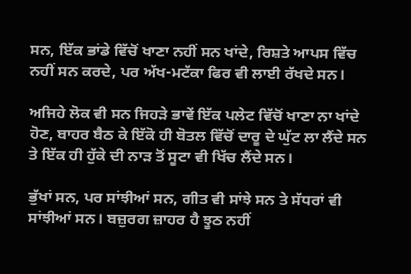ਸਨ, ਇੱਕ ਭਾਂਡੇ ਵਿੱਚੋਂ ਖਾਣਾ ਨਹੀਂ ਸਨ ਖਾਂਦੇ, ਰਿਸ਼ਤੇ ਆਪਸ ਵਿੱਚ ਨਹੀਂ ਸਨ ਕਰਦੇ, ਪਰ ਅੱਖ-ਮਟੱਕਾ ਫਿਰ ਵੀ ਲਾਈ ਰੱਖਦੇ ਸਨ।

ਅਜਿਹੇ ਲੋਕ ਵੀ ਸਨ ਜਿਹੜੇ ਭਾਵੇਂ ਇੱਕ ਪਲੇਟ ਵਿੱਚੋਂ ਖਾਣਾ ਨਾ ਖਾਂਦੇ ਹੋਣ, ਬਾਹਰ ਬੈਠ ਕੇ ਇੱਕੋ ਹੀ ਬੋਤਲ ਵਿੱਚੋਂ ਦਾਰੂ ਦੇ ਘੁੱਟ ਲਾ ਲੈਂਦੇ ਸਨ ਤੇ ਇੱਕ ਹੀ ਹੁੱਕੇ ਦੀ ਨਾੜ ਤੋਂ ਸੂਟਾ ਵੀ ਖਿੱਚ ਲੈਂਦੇ ਸਨ।

ਭੁੱਖਾਂ ਸਨ, ਪਰ ਸਾਂਝੀਆਂ ਸਨ, ਗੀਤ ਵੀ ਸਾਂਝੇ ਸਨ ਤੇ ਸੱਧਰਾਂ ਵੀ ਸਾਂਝੀਆਂ ਸਨ। ਬਜ਼ੁਰਗ ਜ਼ਾਹਰ ਹੈ ਝੂਠ ਨਹੀਂ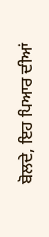ਬੋਲਦੇ, ਇਹ ਪਿਆਰ ਦੀਆਂ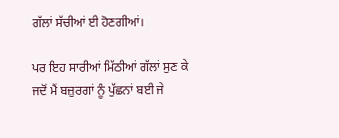ਗੱਲਾਂ ਸੱਚੀਆਂ ਈ ਹੋਣਗੀਆਂ।

ਪਰ ਇਹ ਸਾਰੀਆਂ ਮਿੱਠੀਆਂ ਗੱਲਾਂ ਸੁਣ ਕੇ ਜਦੋਂ ਮੈਂ ਬਜ਼ੁਰਗਾਂ ਨੂੰ ਪੁੱਛਨਾਂ ਬਈ ਜੇ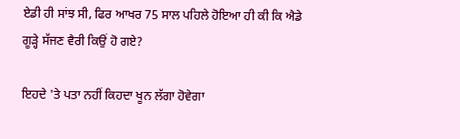ਏਡੀ ਹੀ ਸਾਂਝ ਸੀ, ਫਿਰ ਆਖਰ 75 ਸਾਲ ਪਹਿਲੇ ਹੋਇਆ ਹੀ ਕੀ ਕਿ ਐਡੇ ਗੂੜ੍ਹੇ ਸੱਜਣ ਵੈਰੀ ਕਿਉਂ ਹੋ ਗਏ?

ਇਹਦੇ 'ਤੇ ਪਤਾ ਨਹੀਂ ਕਿਹਦਾ ਖੂਨ ਲੱਗਾ ਹੋਵੇਗਾ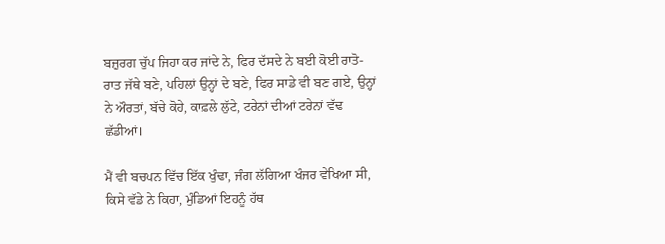ਬਜ਼ੁਰਗ ਚੁੱਪ ਜਿਹਾ ਕਰ ਜਾਂਦੇ ਨੇ, ਫਿਰ ਦੱਸਦੇ ਨੇ ਬਈ ਕੋਈ ਰਾਤੋ-ਰਾਤ ਜੱਥੇ ਬਣੇ, ਪਹਿਲਾਂ ਉਨ੍ਹਾਂ ਦੇ ਬਣੇ, ਫਿਰ ਸਾਡੇ ਵੀ ਬਣ ਗਏ, ਉਨ੍ਹਾਂ ਨੇ ਔਰਤਾਂ, ਬੱਚੇ ਕੋਹੇ, ਕਾਫ਼ਲੇ ਲੁੱਟੇ, ਟਰੇਨਾਂ ਦੀਆਂ ਟਰੇਨਾਂ ਵੱਢ ਛੱਡੀਆਂ।

ਮੈਂ ਵੀ ਬਚਪਨ ਵਿੱਚ ਇੱਕ ਖੁੰਢਾ, ਜੰਗ ਲੱਗਿਆ ਖੰਜਰ ਵੇਖਿਆ ਸੀ, ਕਿਸੇ ਵੱਡੇ ਨੇ ਕਿਹਾ, ਮੁੰਡਿਆਂ ਇਹਨੂੰ ਹੱਥ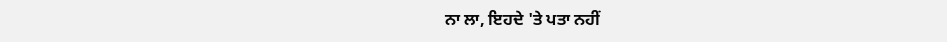ਨਾ ਲਾ, ਇਹਦੇ 'ਤੇ ਪਤਾ ਨਹੀਂ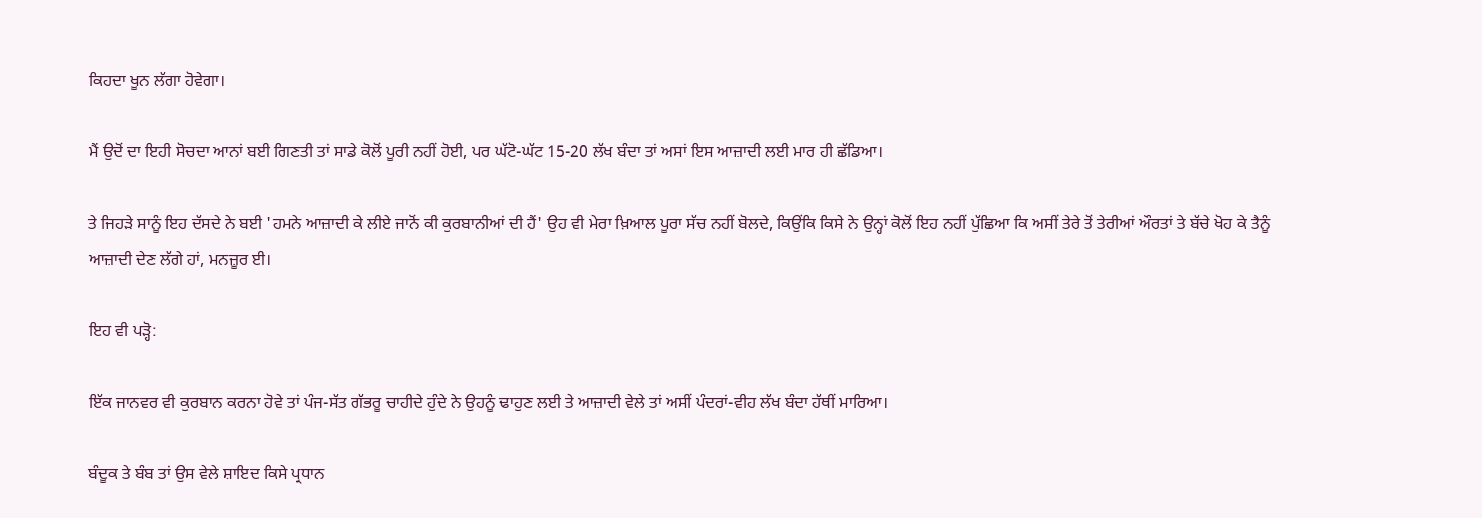ਕਿਹਦਾ ਖੂਨ ਲੱਗਾ ਹੋਵੇਗਾ।

ਮੈਂ ਉਦੋਂ ਦਾ ਇਹੀ ਸੋਚਦਾ ਆਨਾਂ ਬਈ ਗਿਣਤੀ ਤਾਂ ਸਾਡੇ ਕੋਲੋਂ ਪੂਰੀ ਨਹੀਂ ਹੋਈ, ਪਰ ਘੱਟੋ-ਘੱਟ 15-20 ਲੱਖ ਬੰਦਾ ਤਾਂ ਅਸਾਂ ਇਸ ਆਜ਼ਾਦੀ ਲਈ ਮਾਰ ਹੀ ਛੱਡਿਆ।

ਤੇ ਜਿਹੜੇ ਸਾਨੂੰ ਇਹ ਦੱਸਦੇ ਨੇ ਬਈ 'ਹਮਨੇ ਆਜ਼ਾਦੀ ਕੇ ਲੀਏ ਜਾਨੋਂ ਕੀ ਕੁਰਬਾਨੀਆਂ ਦੀ ਹੈਂ' ਉਹ ਵੀ ਮੇਰਾ ਖ਼ਿਆਲ ਪੂਰਾ ਸੱਚ ਨਹੀਂ ਬੋਲਦੇ, ਕਿਉਂਕਿ ਕਿਸੇ ਨੇ ਉਨ੍ਹਾਂ ਕੋਲੋਂ ਇਹ ਨਹੀਂ ਪੁੱਛਿਆ ਕਿ ਅਸੀਂ ਤੇਰੇ ਤੋਂ ਤੇਰੀਆਂ ਔਰਤਾਂ ਤੇ ਬੱਚੇ ਖੋਹ ਕੇ ਤੈਨੂੰ ਆਜ਼ਾਦੀ ਦੇਣ ਲੱਗੇ ਹਾਂ, ਮਨਜ਼ੂਰ ਈ।

ਇਹ ਵੀ ਪੜ੍ਹੋ:

ਇੱਕ ਜਾਨਵਰ ਵੀ ਕੁਰਬਾਨ ਕਰਨਾ ਹੋਵੇ ਤਾਂ ਪੰਜ-ਸੱਤ ਗੱਭਰੂ ਚਾਹੀਦੇ ਹੁੰਦੇ ਨੇ ਉਹਨੂੰ ਢਾਹੁਣ ਲਈ ਤੇ ਆਜ਼ਾਦੀ ਵੇਲੇ ਤਾਂ ਅਸੀਂ ਪੰਦਰਾਂ-ਵੀਹ ਲੱਖ ਬੰਦਾ ਹੱਥੀਂ ਮਾਰਿਆ।

ਬੰਦੂਕ ਤੇ ਬੰਬ ਤਾਂ ਉਸ ਵੇਲੇ ਸ਼ਾਇਦ ਕਿਸੇ ਪ੍ਰਧਾਨ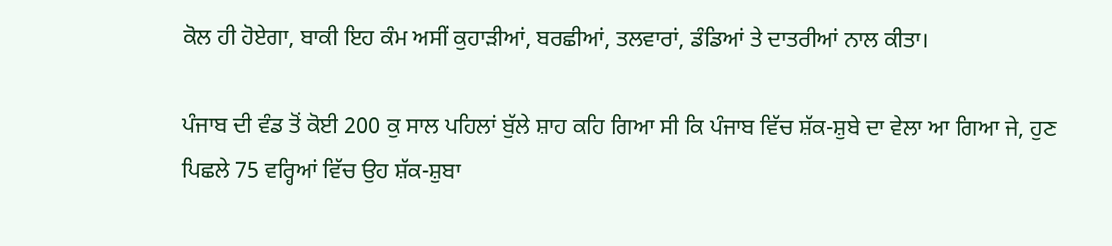ਕੋਲ ਹੀ ਹੋਏਗਾ, ਬਾਕੀ ਇਹ ਕੰਮ ਅਸੀਂ ਕੁਹਾੜੀਆਂ, ਬਰਛੀਆਂ, ਤਲਵਾਰਾਂ, ਡੰਡਿਆਂ ਤੇ ਦਾਤਰੀਆਂ ਨਾਲ ਕੀਤਾ।

ਪੰਜਾਬ ਦੀ ਵੰਡ ਤੋਂ ਕੋਈ 200 ਕੁ ਸਾਲ ਪਹਿਲਾਂ ਬੁੱਲੇ ਸ਼ਾਹ ਕਹਿ ਗਿਆ ਸੀ ਕਿ ਪੰਜਾਬ ਵਿੱਚ ਸ਼ੱਕ-ਸ਼ੁਬੇ ਦਾ ਵੇਲਾ ਆ ਗਿਆ ਜੇ, ਹੁਣ ਪਿਛਲੇ 75 ਵਰ੍ਹਿਆਂ ਵਿੱਚ ਉਹ ਸ਼ੱਕ-ਸ਼ੁਬਾ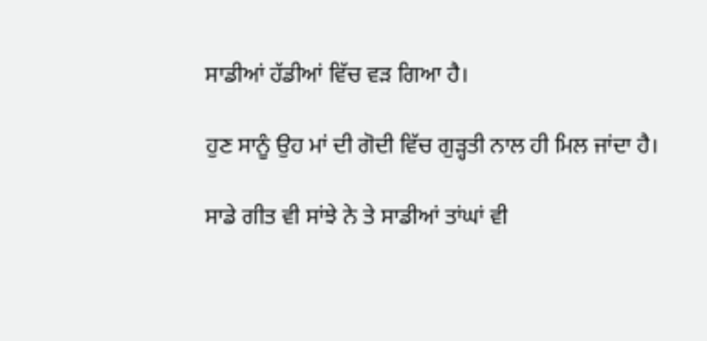ਸਾਡੀਆਂ ਹੱਡੀਆਂ ਵਿੱਚ ਵੜ ਗਿਆ ਹੈ।

ਹੁਣ ਸਾਨੂੰ ਉਹ ਮਾਂ ਦੀ ਗੋਦੀ ਵਿੱਚ ਗੁੜ੍ਹਤੀ ਨਾਲ ਹੀ ਮਿਲ ਜਾਂਦਾ ਹੈ।

ਸਾਡੇ ਗੀਤ ਵੀ ਸਾਂਝੇ ਨੇ ਤੇ ਸਾਡੀਆਂ ਤਾਂਘਾਂ ਵੀ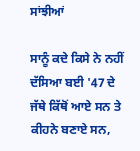ਸਾਂਝੀਆਂ

ਸਾਨੂੰ ਕਦੇ ਕਿਸੇ ਨੇ ਨਹੀਂ ਦੱਸਿਆ ਬਈ '47 ਦੇ ਜੱਥੇ ਕਿੱਥੋਂ ਆਏ ਸਨ ਤੇ ਕੀਹਨੇ ਬਣਾਏ ਸਨ,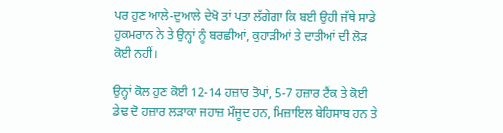ਪਰ ਹੁਣ ਆਲੇ-ਦੁਆਲੇ ਦੇਖੋ ਤਾਂ ਪਤਾ ਲੱਗੇਗਾ ਕਿ ਬਈ ਉਹੀ ਜੱਥੇ ਸਾਡੇ ਹੁਕਮਰਾਨ ਨੇ ਤੇ ਉਨ੍ਹਾਂ ਨੂੰ ਬਰਛੀਆਂ, ਕੁਹਾੜੀਆਂ ਤੇ ਦਾਤੀਆਂ ਦੀ ਲੋੜ ਕੋਈ ਨਹੀਂ।

ਉਨ੍ਹਾਂ ਕੋਲ ਹੁਣ ਕੋਈ 12-14 ਹਜ਼ਾਰ ਤੋਪਾਂ, 5-7 ਹਜ਼ਾਰ ਟੈਂਕ ਤੇ ਕੋਈ ਡੇਢ ਦੋ ਹਜ਼ਾਰ ਲੜਾਕਾ ਜਹਾਜ਼ ਮੌਜੂਦ ਹਨ, ਮਿਜ਼ਾਇਲ ਬੇਹਿਸਾਬ ਹਨ ਤੇ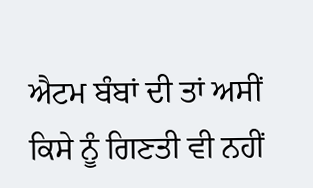ਐਟਮ ਬੰਬਾਂ ਦੀ ਤਾਂ ਅਸੀਂ ਕਿਸੇ ਨੂੰ ਗਿਣਤੀ ਵੀ ਨਹੀਂ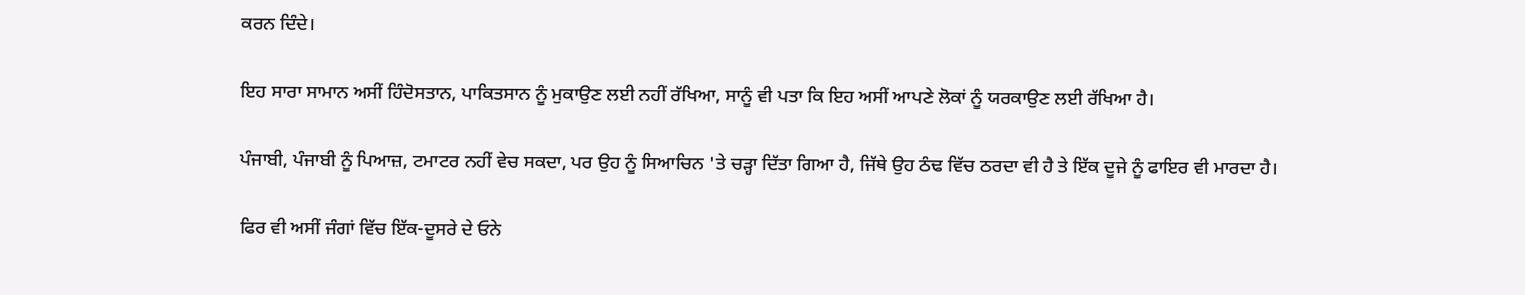ਕਰਨ ਦਿੰਦੇ।

ਇਹ ਸਾਰਾ ਸਾਮਾਨ ਅਸੀਂ ਹਿੰਦੋਸਤਾਨ, ਪਾਕਿਤਸਾਨ ਨੂੰ ਮੁਕਾਉਣ ਲਈ ਨਹੀਂ ਰੱਖਿਆ, ਸਾਨੂੰ ਵੀ ਪਤਾ ਕਿ ਇਹ ਅਸੀਂ ਆਪਣੇ ਲੋਕਾਂ ਨੂੰ ਯਰਕਾਉਣ ਲਈ ਰੱਖਿਆ ਹੈ।

ਪੰਜਾਬੀ, ਪੰਜਾਬੀ ਨੂੰ ਪਿਆਜ਼, ਟਮਾਟਰ ਨਹੀਂ ਵੇਚ ਸਕਦਾ, ਪਰ ਉਹ ਨੂੰ ਸਿਆਚਿਨ 'ਤੇ ਚੜ੍ਹਾ ਦਿੱਤਾ ਗਿਆ ਹੈ, ਜਿੱਥੇ ਉਹ ਠੰਢ ਵਿੱਚ ਠਰਦਾ ਵੀ ਹੈ ਤੇ ਇੱਕ ਦੂਜੇ ਨੂੰ ਫਾਇਰ ਵੀ ਮਾਰਦਾ ਹੈ।

ਫਿਰ ਵੀ ਅਸੀਂ ਜੰਗਾਂ ਵਿੱਚ ਇੱਕ-ਦੂਸਰੇ ਦੇ ਓਨੇ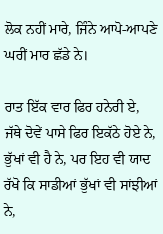ਲੋਕ ਨਹੀਂ ਮਾਰੇ, ਜਿੰਨੇ ਆਪੋ-ਆਪਣੇ ਘਰੀਂ ਮਾਰ ਛੱਡੇ ਨੇ।

ਰਾਤ ਇੱਕ ਵਾਰ ਫਿਰ ਹਨੇਰੀ ਏ, ਜੱਥੇ ਦੋਵੇਂ ਪਾਸੇ ਫਿਰ ਇਕੱਠੇ ਹੋਏ ਨੇ, ਭੁੱਖਾਂ ਵੀ ਹੈ ਨੇ, ਪਰ ਇਹ ਵੀ ਯਾਦ ਰੱਖੋ ਕਿ ਸਾਡੀਆਂ ਭੁੱਖਾਂ ਵੀ ਸਾਂਝੀਆਂ ਨੇ,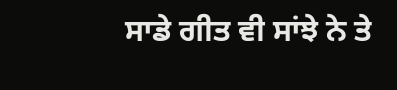ਸਾਡੇ ਗੀਤ ਵੀ ਸਾਂਝੇ ਨੇ ਤੇ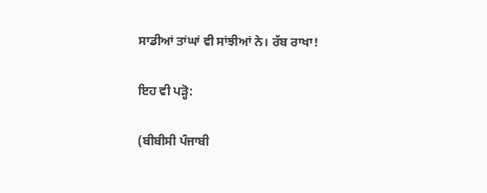ਸਾਡੀਆਂ ਤਾਂਘਾਂ ਵੀ ਸਾਂਝੀਆਂ ਨੇ। ਰੱਬ ਰਾਖਾ!

ਇਹ ਵੀ ਪੜ੍ਹੋ:

(ਬੀਬੀਸੀ ਪੰਜਾਬੀ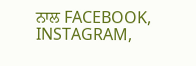ਨਾਲ FACEBOOK, INSTAGRAM,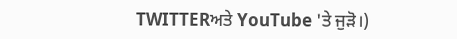TWITTERਅਤੇ YouTube 'ਤੇ ਜੁੜੋ।)